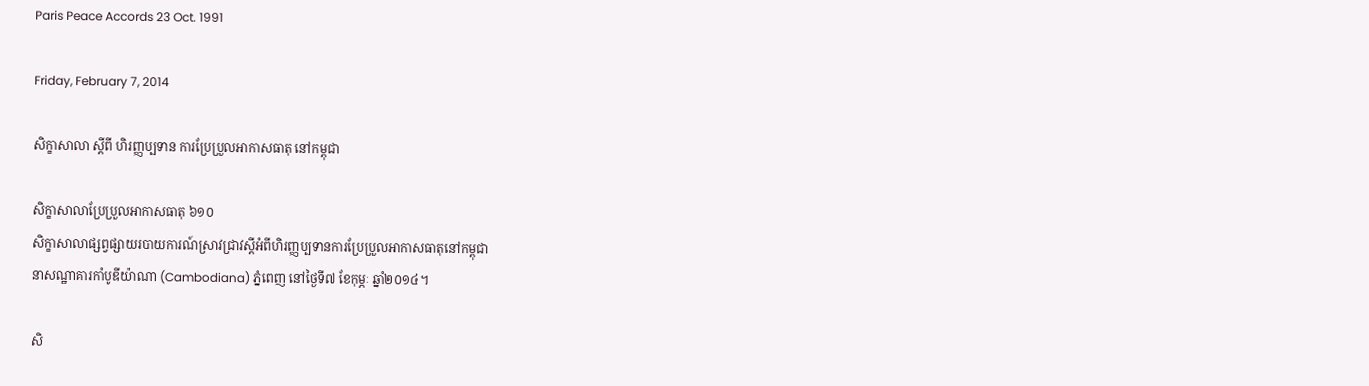Paris Peace Accords 23 Oct. 1991

Friday, February 7, 2014

សិក្ខាសាលា ស្ដីពី ហិរញ្ញប្បទាន ការប្រែប្រួលអាកាសធាតុ នៅកម្ពុជា

សិក្ខាសាលាប្រែប្រួលអាកាសធាតុ ៦១០
សិក្ខាសាលាផ្សព្វផ្សាយរបាយការណ៍ស្រាវជ្រាវស្ដីអំពីហិរញ្ញប្បទានការប្រែប្រួលអាកាសធាតុនៅកម្ពុជា
នាសណ្ឋាគារកាំបូឌីយ៉ាណា (Cambodiana) ភ្នំពេញ នៅថ្ងៃទី៧ ខែកុម្ភៈ ឆ្នាំ២០១៤។

សិ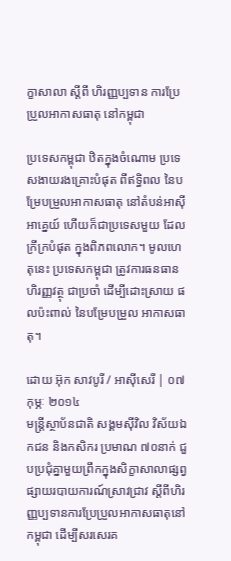ក្ខាសាលា ស្ដីពី ហិរញ្ញប្បទាន ការប្រែប្រួលអាកាសធាតុ នៅកម្ពុជា

ប្រទេសកម្ពុជា ឋិតក្នុងចំណោម ប្រទេសងាយរងគ្រោះបំផុត ពីឥទ្ធិពល នៃបម្រែបម្រួលអាកាសធាតុ នៅតំបន់អាស៊ីអាគ្នេយ៍ ហើយក៏ជាប្រទេសមួយ ដែលក្រីក្របំផុត ក្នុងពិភពលោក។ មូលហេតុនេះ ប្រទេសកម្ពុជា ត្រូវការធនធាន ហិរញ្ញវត្ថុ ជាប្រចាំ ដើម្បីដោះស្រាយ ផលប៉ះពាល់ នៃបម្រែបម្រួល អាកាសធាតុ។

ដោយ អ៊ុក សាវបូរី / អាស៊ីសេរី | ០៧ កុម្ភៈ ២០១៤
មន្ត្រីស្ថាប័នជាតិ សង្គមស៊ីវិល វិស័យឯកជន និងកសិករ ប្រមាណ ៧០នាក់ ជួបប្រជុំគ្នាមួយព្រឹកក្នុងសិក្ខាសាលាផ្សព្វផ្សាយរបាយការណ៍ស្រាវជ្រាវ ស្ដីពីហិរញ្ញប្បទានការប្រែប្រួលអាកាសធាតុនៅកម្ពុជា ដើម្បីសរសេរគ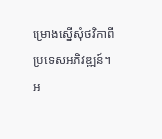ម្រោងស្នើសុំថវិកាពីប្រទេសអភិវឌ្ឍន៍។
អ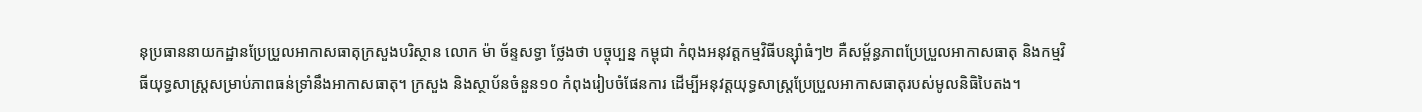នុប្រធាននាយកដ្ឋានប្រែប្រួលអាកាសធាតុក្រសួងបរិស្ថាន លោក ម៉ា ច័ន្ទសទ្ធា ថ្លែងថា បច្ចុប្បន្ន កម្ពុជា កំពុងអនុវត្តកម្មវិធីបន្ស៊ាំធំៗ២ គឺសម្ព័ន្ធភាពប្រែប្រួលអាកាសធាតុ និងកម្មវិធីយុទ្ធសាស្ត្រសម្រាប់ភាពធន់ទ្រាំនឹងអាកាសធាតុ។ ក្រសួង និងស្ថាប័នចំនួន១០ កំពុងរៀបចំផែនការ ដើម្បីអនុវត្តយុទ្ធសាស្ត្រប្រែប្រួលអាកាសធាតុរបស់មូលនិធិបៃតង។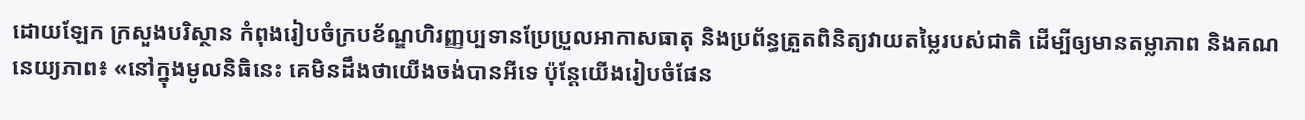ដោយឡែក ក្រសួងបរិស្ថាន កំពុងរៀបចំក្របខ័ណ្ឌហិរញ្ញប្បទានប្រែប្រួលអាកាសធាតុ និងប្រព័ន្ធត្រួតពិនិត្យវាយតម្លៃរបស់ជាតិ ដើម្បីឲ្យមានតម្លាភាព និងគណនេយ្យភាព៖ «នៅក្នុងមូលនិធិនេះ គេមិនដឹងថាយើងចង់បានអីទេ ប៉ុន្តែយើងរៀបចំផែន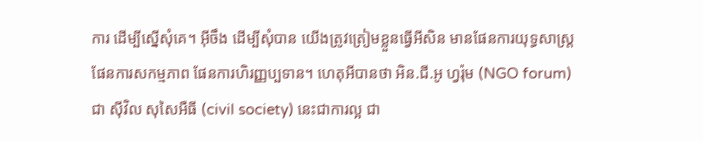ការ ដើម្បីស្នើសុំគេ។ អ៊ីចឹង ដើម្បីសុំបាន យើងត្រូវត្រៀមខ្លួនធ្វើអីសិន មានផែនការយុទ្ធសាស្ត្រ ផែនការសកម្មភាព ផែនការហិរញ្ញប្បទាន។ ហេតុអីបានថា អិន.ជី.អូ ហ្វរ៉ុម (NGO forum) ជា ស៊ីវិល សុសៃអឺធី (civil society) នេះជាការល្អ ជា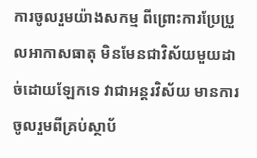ការចូលរួមយ៉ាងសកម្ម ពីព្រោះការប្រែប្រួលអាកាសធាតុ មិនមែនជាវិស័យមួយដាច់ដោយឡែកទេ វាជាអន្តរវិស័យ មានការចូលរួមពីគ្រប់ស្ថាប័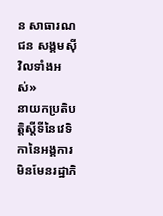ន សាធារណជន សង្គមស៊ីវិលទាំងអស់»
នាយកប្រតិបត្តិស្តីទីនៃវេទិកានៃអង្គការមិនមែនរដ្ឋាភិ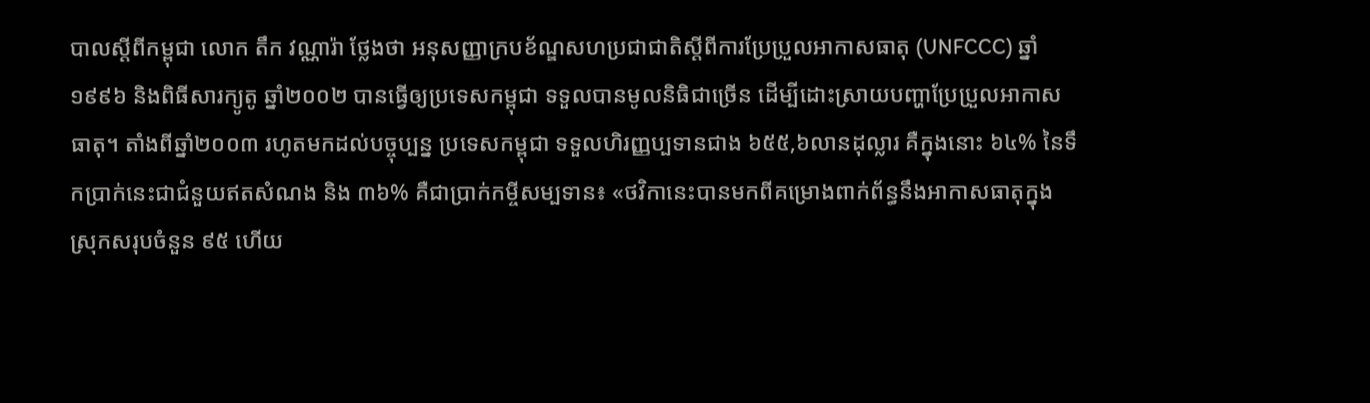បាលស្ដីពីកម្ពុជា លោក តឹក វណ្ណារ៉ា ថ្លែងថា អនុសញ្ញាក្របខ័ណ្ឌសហប្រជាជាតិស្ដីពីការប្រែប្រួលអាកាសធាតុ (UNFCCC) ឆ្នាំ១៩៩៦ និងពិធីសារក្យូតូ ឆ្នាំ២០០២ បានធ្វើឲ្យប្រទេសកម្ពុជា ទទួលបានមូលនិធិជាច្រើន ដើម្បីដោះស្រាយបញ្ហាប្រែប្រួលអាកាសធាតុ។ តាំងពីឆ្នាំ២០០៣ រហូតមកដល់បច្ចុប្បន្ន ប្រទេសកម្ពុជា ទទួលហិរញ្ញប្បទានជាង ៦៥៥,៦លានដុល្លារ គឺក្នុងនោះ ៦៤% នៃទឹកប្រាក់នេះជាជំនួយឥតសំណង និង ៣៦% គឺជាប្រាក់កម្ចីសម្បទាន៖ «ថវិកានេះបានមកពីគម្រោងពាក់ព័ន្ធនឹងអាកាសធាតុក្នុងស្រុកសរុបចំនួន ៩៥ ហើយ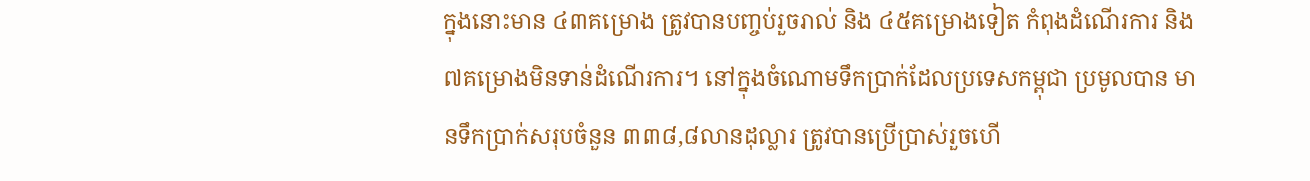ក្នុងនោះមាន ៤៣គម្រោង ត្រូវបានបញ្ចប់រួចរាល់ និង ៤៥គម្រោងទៀត កំពុងដំណើរការ និង ៧គម្រោងមិនទាន់ដំណើរការ។ នៅក្នុងចំណោមទឹកប្រាក់ដែលប្រទេសកម្ពុជា ប្រមូលបាន មានទឹកប្រាក់សរុបចំនួន ៣៣៨,៨លានដុល្លារ ត្រូវបានប្រើប្រាស់រួចហើ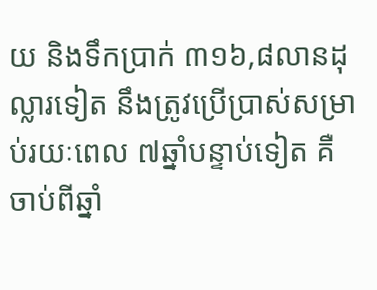យ និងទឹកប្រាក់ ៣១៦,៨លានដុល្លារទៀត នឹងត្រូវប្រើប្រាស់សម្រាប់រយៈពេល ៧ឆ្នាំបន្ទាប់ទៀត គឺចាប់ពីឆ្នាំ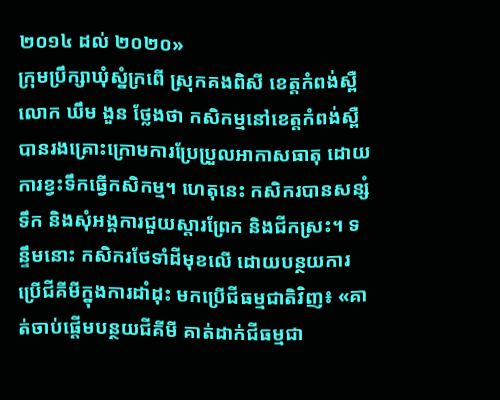២០១៤ ដល់ ២០២០»
ក្រុមប្រឹក្សាឃុំស្នំក្រពើ ស្រុកគងពិសី ខេត្តកំពង់ស្ពឺ លោក ឃឹម ងួន ថ្លែងថា កសិកម្មនៅខេត្តកំពង់ស្ពឺ បានរងគ្រោះក្រោមការប្រែប្រួលអាកាសធាតុ ដោយការខ្វះទឹកធ្វើកសិកម្ម។ ហេតុនេះ កសិករបានសន្សំទឹក និងសុំអង្គការជួយស្ដារព្រែក និងជីកស្រះ។ ទន្ទឹមនោះ កសិករថែទាំដីមុខលើ ដោយបន្ថយការប្រើជីគីមីក្នុងការដាំដុះ មកប្រើជីធម្មជាតិវិញ៖ «គាត់ចាប់ផ្ដើមបន្ថយជីគីមី គាត់ដាក់ជីធម្មជា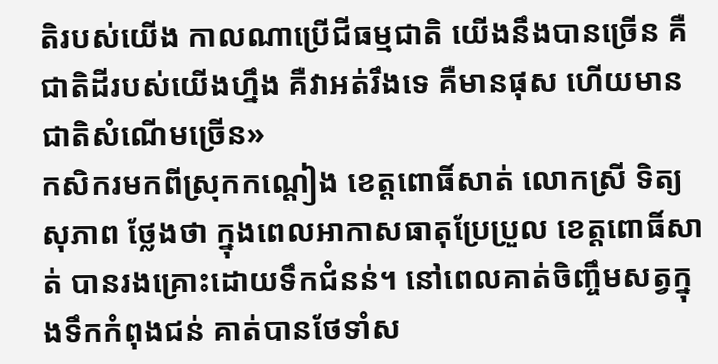តិរបស់យើង កាលណាប្រើជីធម្មជាតិ យើងនឹងបានច្រើន គឺជាតិដីរបស់យើងហ្នឹង គឺវាអត់រឹងទេ គឺមានផុស ហើយមានជាតិសំណើមច្រើន»
កសិករមកពីស្រុកកណ្ដៀង ខេត្តពោធិ៍សាត់ លោកស្រី ទិត្យ សុភាព ថ្លែងថា ក្នុងពេលអាកាសធាតុប្រែប្រួល ខេត្តពោធិ៍សាត់ បានរងគ្រោះដោយទឹកជំនន់។ នៅពេលគាត់ចិញ្ចឹមសត្វក្នុងទឹកកំពុងជន់ គាត់បានថែទាំស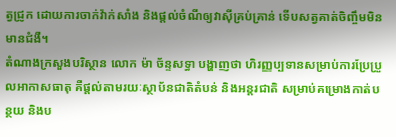ត្វជ្រូក ដោយការចាក់វ៉ាក់សាំង និងផ្តល់ចំណីឲ្យវាស៊ីគ្រប់គ្រាន់ ទើបសត្វគាត់ចិញ្ចឹមមិនមានជំងឺ។
តំណាងក្រសួងបរិស្ថាន លោក ម៉ា ច័ន្ទសទ្ធា បង្ហាញថា ហិរញ្ញប្បទានសម្រាប់ការប្រែប្រួលអាកាសធាតុ គឺផ្តល់តាមរយៈស្ថាប័នជាតិតំបន់ និងអន្តរជាតិ សម្រាប់គម្រោងកាត់បន្ថយ និងប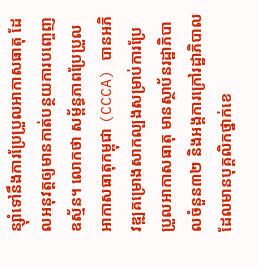ន្ស៊ាំទៅនឹងការប្រែប្រួលអាកាសធាតុ ដែលអនុវត្តឲ្យមានកាត់បន្ថយការបញ្ចេញឧស្ម័ន។ លោកថា សម្ព័ន្ធភាពប្រែប្រួលអាកាសធាតុកម្ពុជា (CCCA) បានអភិវឌ្ឍគម្រោងសាកល្បងសម្រាប់ការប្រែប្រួលអាកាសធាតុ មានស្ថាប័នរដ្ឋាភិបាលចំនួន៣២ និងអង្គការក្រៅរដ្ឋាភិបាល ដែលមានបុគ្គលិកថ្នាក់ខេ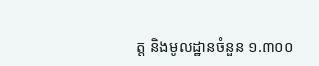ត្ត និងមូលដ្ឋានចំនួន ១.៣០០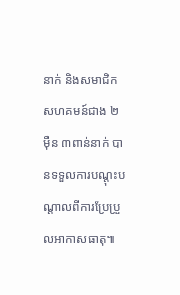នាក់ និងសមាជិកសហគមន៍ជាង ២ម៉ឺន ៣ពាន់នាក់ បានទទួលការបណ្តុះបណ្ដាលពីការប្រែប្រួលអាកាសធាតុ៕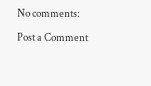No comments:

Post a Comment